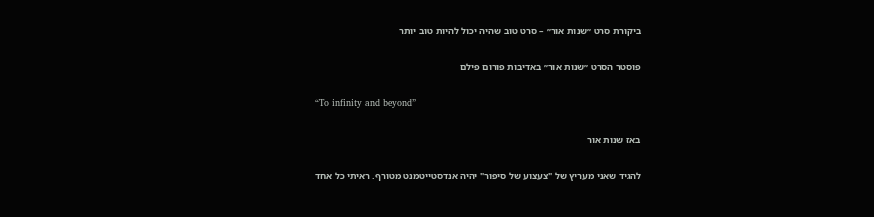ביקורת סרט ״שנות אור״ – סרט טוב שהיה יכול להיות טוב יותר

פוסטר הסרט ״שנות אור״ באדיבות פורום פילם

“To infinity and beyond”

באז שנות אור

להגיד שאני מעריץ של "צעצוע של סיפור" יהיה אנדסטייטמנט מטורף. ראיתי כל אחד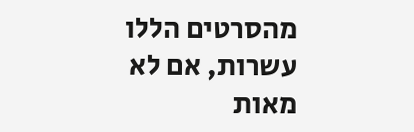מהסרטים הללו עשרות, אם לא מאות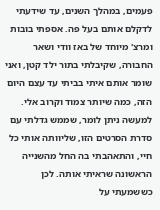פעמים, במהלך השנים, עד שידעתי לדקלם אותם בעל פה. אספתי בובות ומרצ' מיוחד של באז וודי ושאר החבורה, שקיבלתי בתור ילד קטן, ואני שומר אותם איתי בביתי עד עצם היום הזה, כמה שיותר צמוד וקרוב אלי. למעשה ניתן לומר, שממש גדלתי עם סדרת הסרטים הזו, שליוותה אותי כל חיי, והתאהבתי בה החל מהשנייה הראשונה שראיתי אותה. לכן כששמעתי על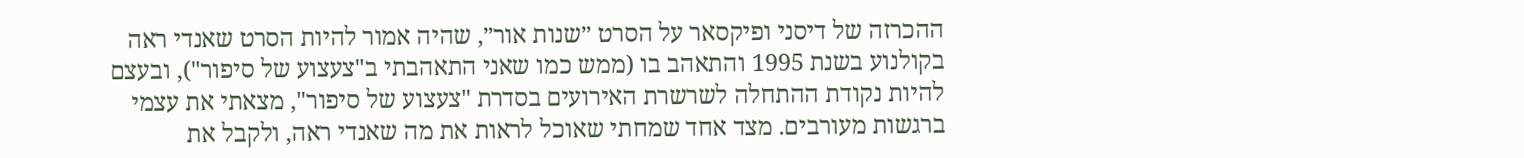ההכרזה של דיסני ופיקסאר על הסרט ״שנות אור״, שהיה אמור להיות הסרט שאנדי ראה בקולנוע בשנת 1995 והתאהב בו (ממש כמו שאני התאהבתי ב"צעצוע של סיפור"), ובעצם להיות נקודת ההתחלה לשרשרת האירועים בסדרת "צעצוע של סיפור", מצאתי את עצמי ברגשות מעורבים. מצד אחד שמחתי שאוכל לראות את מה שאנדי ראה, ולקבל את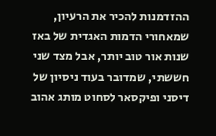ההזדמנות להכיר את הרעיון, שמאחורי הדמות האגדית של באז שנות אור טוב יותר, אבל מצד שני חששתי, שמדובר בעוד ניסיון של דיסני ופיקסאר לסחוט מותג אהוב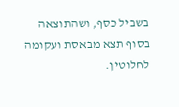בשביל כסף, ושהתוצאה בסוף תצא מבאסת ועקומה לחלוטין.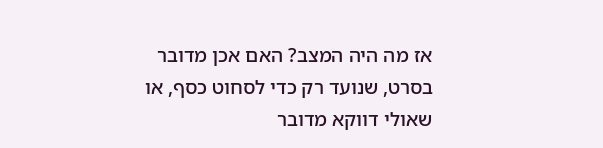אז מה היה המצב? האם אכן מדובר בסרט, שנועד רק כדי לסחוט כסף, או שאולי דווקא מדובר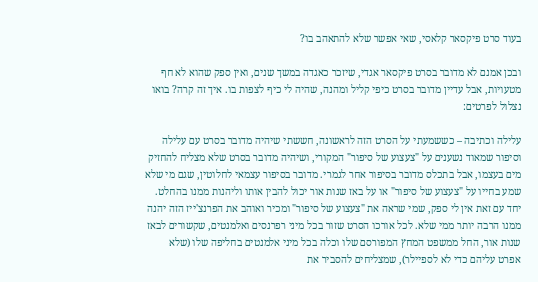בעוד סרט פיקסאר קלאסי, שאי אפשר שלא להתאהב בו?

ובכן אמנם לא מדובר בסרט פיקסאר אגדי, שיזכר כאגדה במשך שנים, ואין ספק שהוא לא חף מטעויות, אבל עדיין מדובר בסרט כיפי קליל ומהנה, שהיה לי כיף לצפות בו. איך זה קרה? בואו נצלול לפרטים:

עלילה וכתיבה – כששמעתי על הסרט הזה לראשונה, חששתי שיהיה מדובר בסרט עם עלילה וסיפור שמאוד נשענים על "צעצוע של סיפור" המקורי, ושיהיה מדובר בסרט שלא מצליח להחזיק מים בעצמו, אבל בתכלס מדובר בסיפור אחר לגמרי. מדובר בסיפור עצמאי לחלוטין, שגם מי שלא שמע בחייו על "צעצוע של סיפור" או על באז שנות אור יכול להבין אותו וליהנות ממנו בהחלט. יחד עם זאת אין לי ספק, שמי שראה את "צעצוע של סיפור" ומכיר ואוהב את הפרנצ'ייז הזה יהנה ממנו הרבה יותר ממי שלא. לכל אורכו הסרט שזור בכל מיני רפרנסים ואלמנטים, שקשורים לבאז שנות אור, החל ממשפט המחץ המפורסם שלו וכלה בכל מיני אלמנטים בחליפה שלו (שלא אפרט עליהם כדי לא לספיילר), שמצליחים להסביר את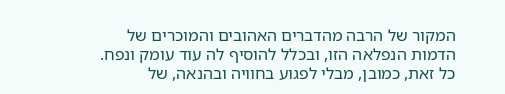המקור של הרבה מהדברים האהובים והמוכרים של הדמות הנפלאה הזו, ובכלל להוסיף לה עוד עומק ונפח. כל זאת, כמובן, מבלי לפגוע בחוויה ובהנאה, של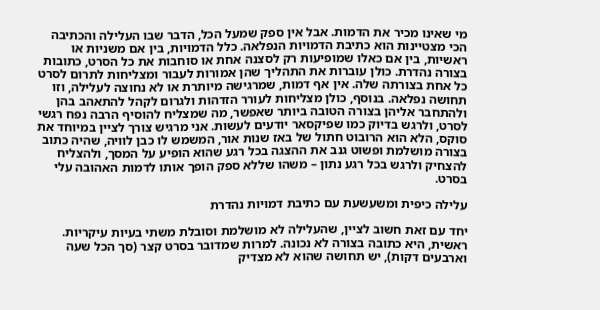מי שאינו מכיר את הדמות. אבל אין ספק שמעל הכל, הדבר שבו העלילה והכתיבה הכי מצטיינות הוא כתיבת הדמויות הנפלאה. כלל הדמויות, בין אם משניות או ראשיות, בין אם כאלו שמופיעות רק לסצנה אחת או סוחבות את כל הסרט, כתובות בצורה נהדרת. כולן עוברות את התהליך שהן אמורות לעבור ומצליחות לתרום לסרט כל אחת בצורתה שלה. אין אף דמות, שמרגישה מיותרת או לא נחוצה לעלילה, וזו תחושה נפלאה. בנוסף, כולן מצליחות לעורר הזדהות ולגרום לקהל להתאהב בהן ולהתחבר אליהן בצורה הטובה ביותר שאפשר, מה שמצליח להוסיף הרבה נפח רגשי לסרט, ולרגש בדיוק כמו שפיקסאר יודעים לעשות. אני מרגיש צורך לציין במיוחד את סוקס, הלא הוא הרובוט חתול של באז שנות אור, המשמש לו כבן לוויה, שהיה כתוב בצורה מושלמת ופשוט גנב את ההצגה בכל רגע שהוא הופיע על המסך, ולהצליח להצחיק ולרגש בכל רגע נתון – משהו שללא ספק הופך אותו לדמות האהובה עלי בסרט.

עלילה כיפית ומשעשעת עם כתיבת דמויות נהדרת

יחד עם זאת חשוב לציין, שהעלילה לא מושלמת וסובלת משתי בעיות עיקריות. ראשית, היא כתובה בצורה לא נכונה. למרות שמדובר בסרט קצר (סך הכל שעה וארבעים דקות), יש תחושה שהוא לא מצדיק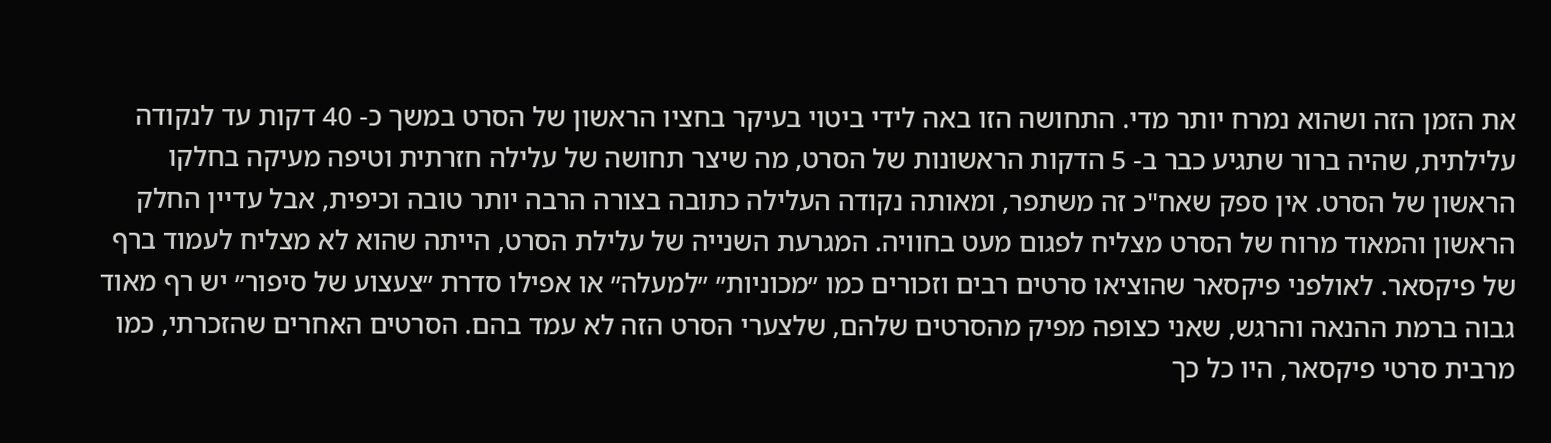את הזמן הזה ושהוא נמרח יותר מדי. התחושה הזו באה לידי ביטוי בעיקר בחציו הראשון של הסרט במשך כ- 40 דקות עד לנקודה עלילתית, שהיה ברור שתגיע כבר ב- 5 הדקות הראשונות של הסרט, מה שיצר תחושה של עלילה חזרתית וטיפה מעיקה בחלקו הראשון של הסרט. אין ספק שאח"כ זה משתפר, ומאותה נקודה העלילה כתובה בצורה הרבה יותר טובה וכיפית, אבל עדיין החלק הראשון והמאוד מרוח של הסרט מצליח לפגום מעט בחוויה. המגרעת השנייה של עלילת הסרט, הייתה שהוא לא מצליח לעמוד ברף של פיקסאר. לאולפני פיקסאר שהוציאו סרטים רבים וזכורים כמו ״מכוניות״ ״למעלה״ או אפילו סדרת ״צעצוע של סיפור״ יש רף מאוד גבוה ברמת ההנאה והרגש, שאני כצופה מפיק מהסרטים שלהם, שלצערי הסרט הזה לא עמד בהם. הסרטים האחרים שהזכרתי, כמו מרבית סרטי פיקסאר, היו כל כך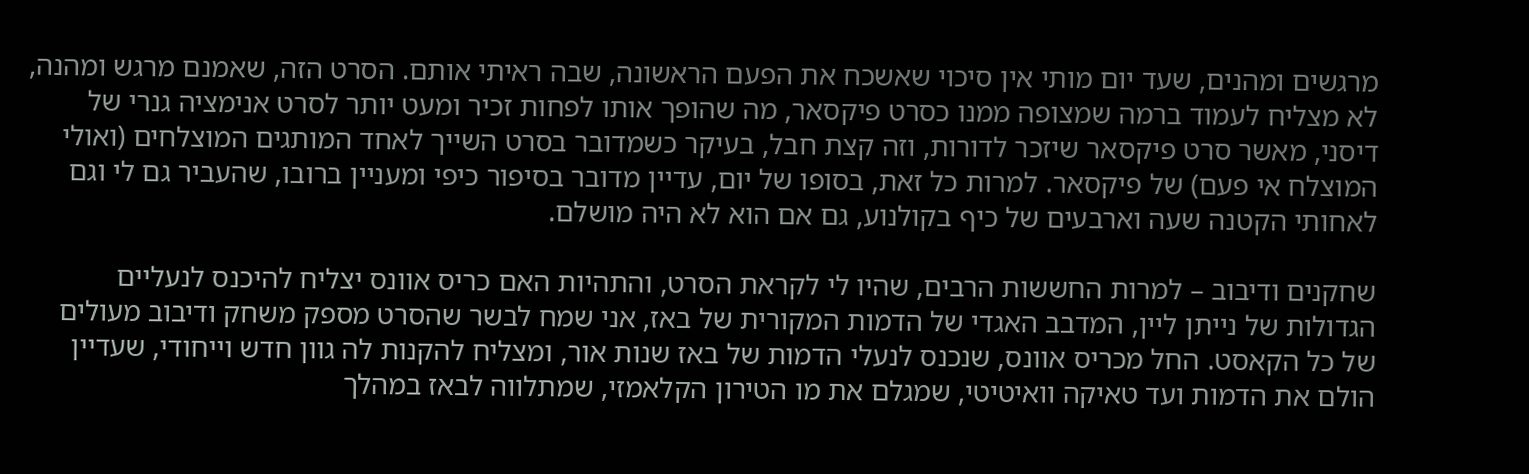מרגשים ומהנים, שעד יום מותי אין סיכוי שאשכח את הפעם הראשונה, שבה ראיתי אותם. הסרט הזה, שאמנם מרגש ומהנה, לא מצליח לעמוד ברמה שמצופה ממנו כסרט פיקסאר, מה שהופך אותו לפחות זכיר ומעט יותר לסרט אנימציה גנרי של דיסני, מאשר סרט פיקסאר שיזכר לדורות, וזה קצת חבל, בעיקר כשמדובר בסרט השייך לאחד המותגים המוצלחים (ואולי המוצלח אי פעם) של פיקסאר. למרות כל זאת, בסופו של יום, עדיין מדובר בסיפור כיפי ומעניין ברובו, שהעביר גם לי וגם לאחותי הקטנה שעה וארבעים של כיף בקולנוע, גם אם הוא לא היה מושלם.

שחקנים ודיבוב – למרות החששות הרבים, שהיו לי לקראת הסרט, והתהיות האם כריס אוונס יצליח להיכנס לנעליים הגדולות של נייתן ליין, המדבב האגדי של הדמות המקורית של באז, אני שמח לבשר שהסרט מספק משחק ודיבוב מעולים של כל הקאסט. החל מכריס אוונס, שנכנס לנעלי הדמות של באז שנות אור, ומצליח להקנות לה גוון חדש וייחודי, שעדיין הולם את הדמות ועד טאיקה וואיטיטי, שמגלם את מו הטירון הקלאמזי, שמתלווה לבאז במהלך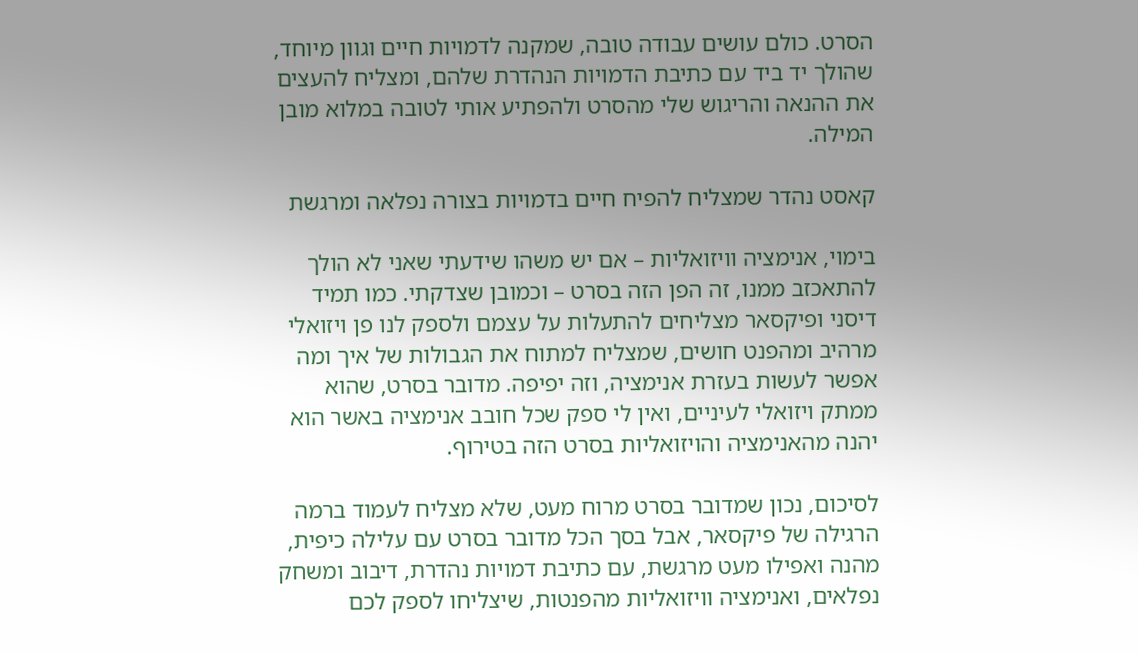הסרט. כולם עושים עבודה טובה, שמקנה לדמויות חיים וגוון מיוחד, שהולך יד ביד עם כתיבת הדמויות הנהדרת שלהם, ומצליח להעצים את ההנאה והריגוש שלי מהסרט ולהפתיע אותי לטובה במלוא מובן המילה.

קאסט נהדר שמצליח להפיח חיים בדמויות בצורה נפלאה ומרגשת

בימוי, אנימציה וויזואליות – אם יש משהו שידעתי שאני לא הולך להתאכזב ממנו, זה הפן הזה בסרט – וכמובן שצדקתי. כמו תמיד דיסני ופיקסאר מצליחים להתעלות על עצמם ולספק לנו פן ויזואלי מרהיב ומהפנט חושים, שמצליח למתוח את הגבולות של איך ומה אפשר לעשות בעזרת אנימציה, וזה יפיפה. מדובר בסרט, שהוא ממתק ויזואלי לעיניים, ואין לי ספק שכל חובב אנימציה באשר הוא יהנה מהאנימציה והויזואליות בסרט הזה בטירוף.

לסיכום, נכון שמדובר בסרט מרוח מעט, שלא מצליח לעמוד ברמה הרגילה של פיקסאר, אבל בסך הכל מדובר בסרט עם עלילה כיפית, מהנה ואפילו מעט מרגשת, עם כתיבת דמויות נהדרת, דיבוב ומשחק נפלאים, ואנימציה וויזואליות מהפנטות, שיצליחו לספק לכם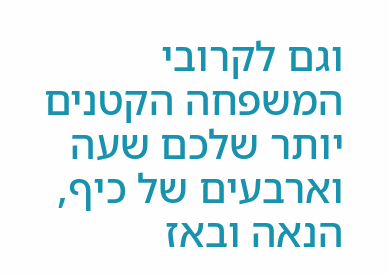וגם לקרובי המשפחה הקטנים יותר שלכם שעה וארבעים של כיף, הנאה ובאז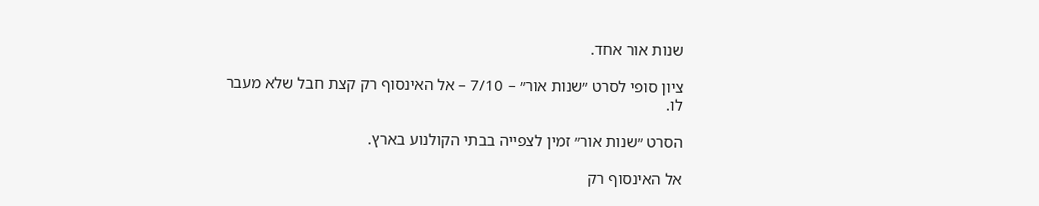שנות אור אחד.

ציון סופי לסרט ״שנות אור״ – 7/10 – אל האינסוף רק קצת חבל שלא מעבר לו.

הסרט ״שנות אור״ זמין לצפייה בבתי הקולנוע בארץ.

אל האינסוף רק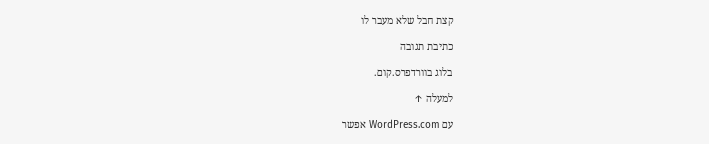קצת חבל שלא מעבר לו

כתיבת תגובה

בלוג בוורדפרס.קום.

למעלה ↑

עם WordPress.com אפשר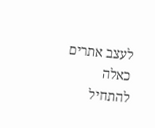לעצב אתרים כאלה
להתחיל